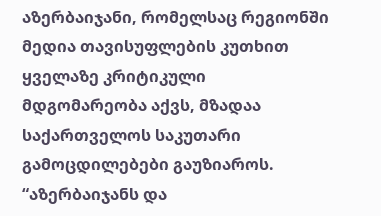აზერბაიჯანი, რომელსაც რეგიონში მედია თავისუფლების კუთხით ყველაზე კრიტიკული მდგომარეობა აქვს, მზადაა საქართველოს საკუთარი გამოცდილებები გაუზიაროს.
“აზერბაიჯანს და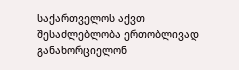საქართველოს აქვთ შესაძლებლობა ერთობლივად განახორციელონ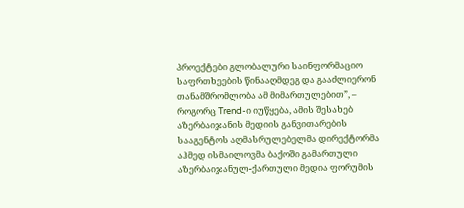პროექტები გლობალური საინფორმაციო საფრთხეების წინააღმდეგ და გააძლიერონ თანამშრომლობა ამ მიმართულებით”, – როგორც Trend-ი იუწყება, ამის შესახებ აზერბაიჯანის მედიის განვითარების სააგენტოს აღმასრულებელმა დირექტორმა აჰმედ ისმაილოვმა ბაქოში გამართული აზერბაიჯანულ-ქართული მედია ფორუმის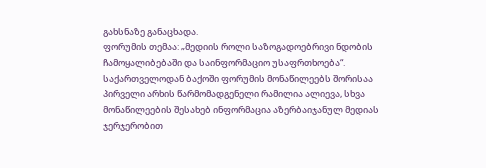გახსნაზე განაცხადა.
ფორუმის თემაა: „მედიის როლი საზოგადოებრივი ნდობის ჩამოყალიბებაში და საინფორმაციო უსაფრთხოება“.
საქართველოდან ბაქოში ფორუმის მონაწილეებს შორისაა პირველი არხის წარმომადგენელი რამილია ალიევა, სხვა მონაწილეების შესახებ ინფორმაცია აზერბაიჯანულ მედიას ჯერჯერობით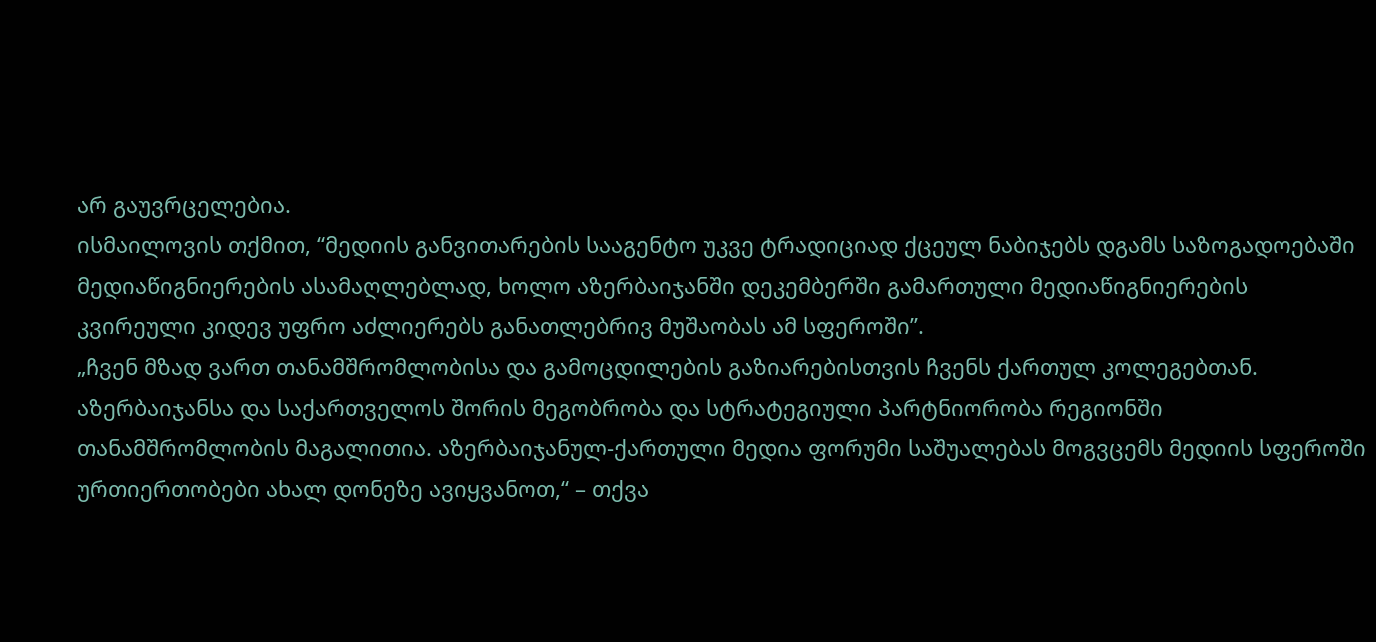არ გაუვრცელებია.
ისმაილოვის თქმით, “მედიის განვითარების სააგენტო უკვე ტრადიციად ქცეულ ნაბიჯებს დგამს საზოგადოებაში მედიაწიგნიერების ასამაღლებლად, ხოლო აზერბაიჯანში დეკემბერში გამართული მედიაწიგნიერების კვირეული კიდევ უფრო აძლიერებს განათლებრივ მუშაობას ამ სფეროში”.
„ჩვენ მზად ვართ თანამშრომლობისა და გამოცდილების გაზიარებისთვის ჩვენს ქართულ კოლეგებთან. აზერბაიჯანსა და საქართველოს შორის მეგობრობა და სტრატეგიული პარტნიორობა რეგიონში თანამშრომლობის მაგალითია. აზერბაიჯანულ-ქართული მედია ფორუმი საშუალებას მოგვცემს მედიის სფეროში ურთიერთობები ახალ დონეზე ავიყვანოთ,“ – თქვა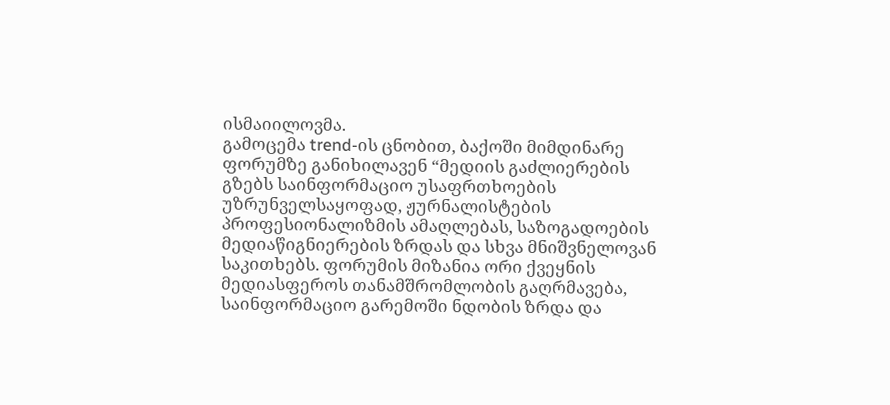ისმაიილოვმა.
გამოცემა trend-ის ცნობით, ბაქოში მიმდინარე ფორუმზე განიხილავენ “მედიის გაძლიერების გზებს საინფორმაციო უსაფრთხოების უზრუნველსაყოფად, ჟურნალისტების პროფესიონალიზმის ამაღლებას, საზოგადოების მედიაწიგნიერების ზრდას და სხვა მნიშვნელოვან საკითხებს. ფორუმის მიზანია ორი ქვეყნის მედიასფეროს თანამშრომლობის გაღრმავება, საინფორმაციო გარემოში ნდობის ზრდა და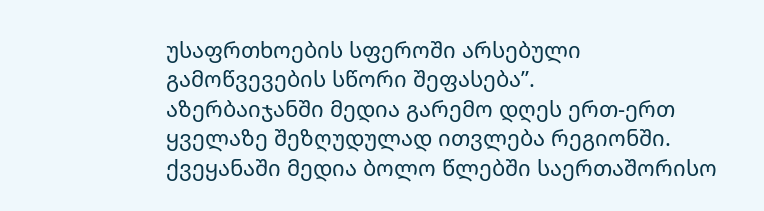უსაფრთხოების სფეროში არსებული გამოწვევების სწორი შეფასება”.
აზერბაიჯანში მედია გარემო დღეს ერთ-ერთ ყველაზე შეზღუდულად ითვლება რეგიონში. ქვეყანაში მედია ბოლო წლებში საერთაშორისო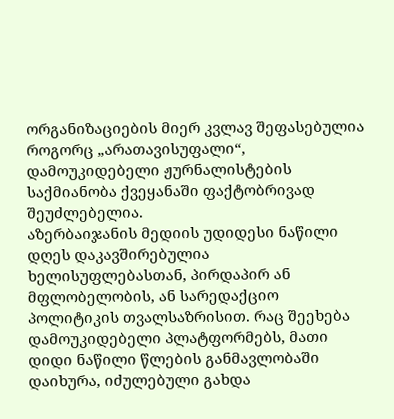ორგანიზაციების მიერ კვლავ შეფასებულია როგორც „არათავისუფალი“, დამოუკიდებელი ჟურნალისტების საქმიანობა ქვეყანაში ფაქტობრივად შეუძლებელია.
აზერბაიჯანის მედიის უდიდესი ნაწილი დღეს დაკავშირებულია ხელისუფლებასთან, პირდაპირ ან მფლობელობის, ან სარედაქციო პოლიტიკის თვალსაზრისით. რაც შეეხება დამოუკიდებელი პლატფორმებს, მათი დიდი ნაწილი წლების განმავლობაში დაიხურა, იძულებული გახდა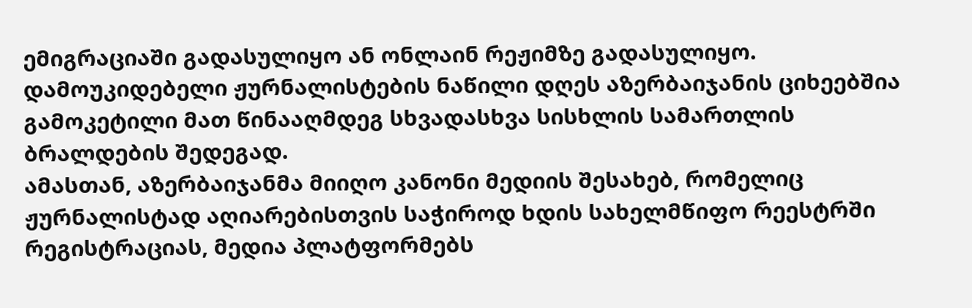ემიგრაციაში გადასულიყო ან ონლაინ რეჟიმზე გადასულიყო. დამოუკიდებელი ჟურნალისტების ნაწილი დღეს აზერბაიჯანის ციხეებშია გამოკეტილი მათ წინააღმდეგ სხვადასხვა სისხლის სამართლის ბრალდების შედეგად.
ამასთან, აზერბაიჯანმა მიიღო კანონი მედიის შესახებ, რომელიც ჟურნალისტად აღიარებისთვის საჭიროდ ხდის სახელმწიფო რეესტრში რეგისტრაციას, მედია პლატფორმებს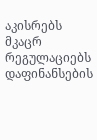აკისრებს მკაცრ რეგულაციებს დაფინანსების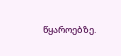წყაროებზე.